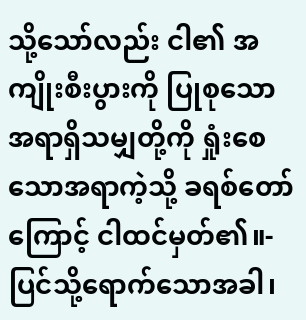သို့သော်လည်း ငါ၏ အကျိုးစီးပွားကို ပြုစုသော အရာရှိသမျှတို့ကို ရှုံးစေသောအရာကဲ့သို့ ခရစ်တော်ကြောင့် ငါထင်မှတ်၏။-
ပြင်သို့ရောက်သောအခါ၊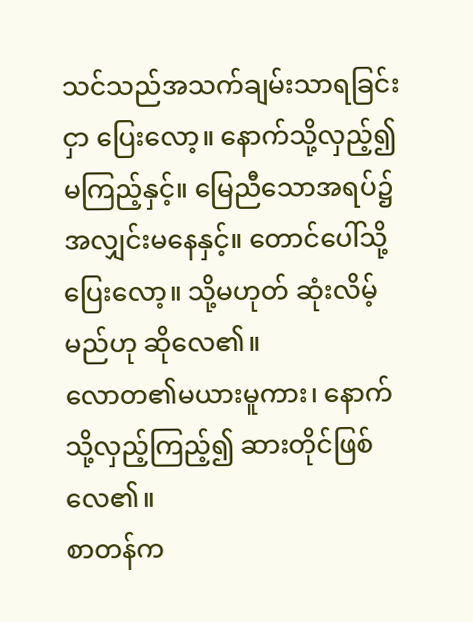သင်သည်အသက်ချမ်းသာရခြင်းငှာ ပြေးလော့။ နောက်သို့လှည့်၍ မကြည့်နှင့်။ မြေညီသောအရပ်၌ အလျှင်းမနေနှင့်။ တောင်ပေါ်သို့ပြေးလော့။ သို့မဟုတ် ဆုံးလိမ့်မည်ဟု ဆိုလေ၏။
လောတ၏မယားမူကား၊ နောက်သို့လှည့်ကြည့်၍ ဆားတိုင်ဖြစ်လေ၏။
စာတန်က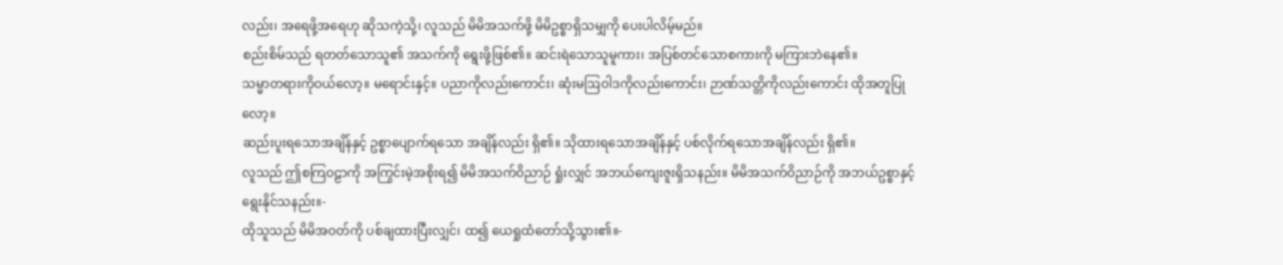လည်း၊ အရေဖို့အရေဟု ဆိုသကဲ့သို့၊ လူသည် မိမိအသက်ဖို့ မိမိဥစ္စာရှိသမျှကို ပေးပါလိမ့်မည်။
စည်းစိမ်သည် ရတတ်သောသူ၏ အသက်ကို ရွေးဖို့ဖြစ်၏။ ဆင်းရဲသောသူမူကား၊ အပြစ်တင်သောစကားကို မကြားဘဲနေ၏။
သမ္မာတရားကိုဝယ်လော့။ မရောင်းနှင့်။ ပညာကိုလည်းကောင်း၊ ဆုံးမဩဝါဒကိုလည်းကောင်း၊ ဉာဏ်သတ္တိကိုလည်းကောင်း ထိုအတူပြုလော့။
ဆည်းပူးရသောအချိန်နှင့် ဥစ္စာပျောက်ရသော အချိန်လည်း ရှိ၏။ သိုထားရသောအချိန်နှင့် ပစ်လိုက်ရသောအချိန်လည်း ရှိ၏။
လူသည် ဤစကြဝဠာကို အကြွင်းမဲ့အစိုးရ၍ မိမိအသက်ဝိညာဉ် ရှုံးလျှင် အဘယ်ကျေးဇူးရှိသနည်း။ မိမိအသက်ဝိညာဉ်ကို အဘယ်ဥစ္စာနှင့် ရွေးနိုင်သနည်း။-
ထိုသူသည် မိမိအဝတ်ကို ပစ်ချထားပြီးလျှင်၊ ထ၍ ယေရှုထံတော်သို့သွား၏။-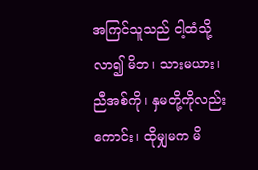အကြင်သူသည် ငါ့ထံသို့လာ၍ မိဘ၊ သားမယား၊ ညီအစ်ကို၊ နှမတို့ကိုလည်းကောင်း၊ ထိုမျှမက မိ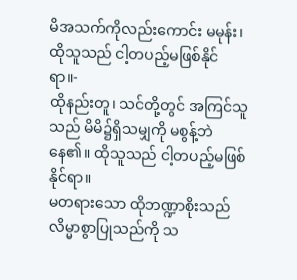မိအသက်ကိုလည်းကောင်း မမုန်း၊ ထိုသူသည် ငါ့တပည့်မဖြစ်နိုင်ရာ။-
ထိုနည်းတူ၊ သင်တို့တွင် အကြင်သူသည် မိမိ၌ရှိသမျှကို မစွန့်ဘဲနေ၏။ ထိုသူသည် ငါ့တပည့်မဖြစ်နိုင်ရာ။
မတရားသော ထိုဘဏ္ဍာစိုးသည် လိမ္မာစွာပြုသည်ကို သ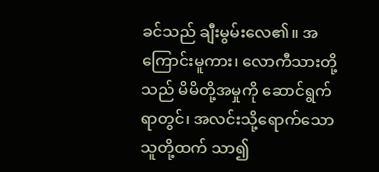ခင်သည် ချီးမွမ်းလေ၏။ အကြောင်းမူကား၊ လောကီသားတို့သည် မိမိတို့အမှုကို ဆောင်ရွက်ရာတွင်၊ အလင်းသို့ရောက်သောသူတို့ထက် သာ၍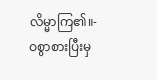လိမ္မာကြ၏။-
ဝစွာစားပြီးမှ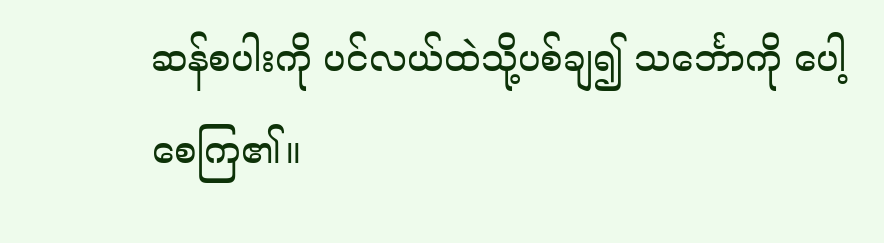ဆန်စပါးကို ပင်လယ်ထဲသို့ပစ်ချ၍ သင်္ဘောကို ပေါ့စေကြ၏။